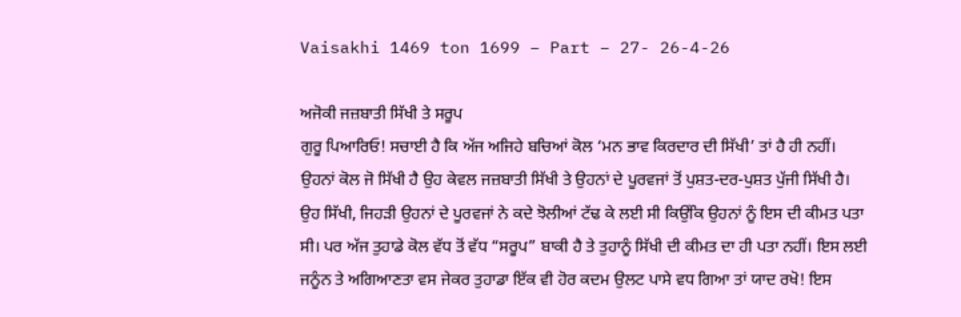Vaisakhi 1469 ton 1699 – Part – 27- 26-4-26

ਅਜੋਕੀ ਜਜ਼ਬਾਤੀ ਸਿੱਖੀ ਤੇ ਸਰੂਪ
ਗੁਰੂ ਪਿਆਰਿਓ! ਸਚਾਈ ਹੈ ਕਿ ਅੱਜ ਅਜਿਹੇ ਬਚਿਆਂ ਕੋਲ ‘ਮਨ ਭਾਵ ਕਿਰਦਾਰ ਦੀ ਸਿੱਖੀ’ ਤਾਂ ਹੈ ਹੀ ਨਹੀਂ। ਉਹਨਾਂ ਕੋਲ ਜੋ ਸਿੱਖੀ ਹੈ ਉਹ ਕੇਵਲ ਜਜ਼ਬਾਤੀ ਸਿੱਖੀ ਤੇ ਉਹਨਾਂ ਦੇ ਪੂਰਵਜਾਂ ਤੋਂ ਪੁਸ਼ਤ-ਦਰ-ਪੁਸ਼ਤ ਪੁੱਜੀ ਸਿੱਖੀ ਹੈ। ਉਹ ਸਿੱਖੀ, ਜਿਹੜੀ ਉਹਨਾਂ ਦੇ ਪੂਰਵਜਾਂ ਨੇ ਕਦੇ ਝੋਲੀਆਂ ਟੱਢ ਕੇ ਲਈ ਸੀ ਕਿਉਂਕਿ ਉਹਨਾਂ ਨੂੰ ਇਸ ਦੀ ਕੀਮਤ ਪਤਾ ਸੀ। ਪਰ ਅੱਜ ਤੁਹਾਡੇ ਕੋਲ ਵੱਧ ਤੋਂ ਵੱਧ “ਸਰੂਪ” ਬਾਕੀ ਹੈ ਤੇ ਤੁਹਾਨੂੰ ਸਿੱਖੀ ਦੀ ਕੀਮਤ ਦਾ ਹੀ ਪਤਾ ਨਹੀਂ। ਇਸ ਲਈ ਜਨੂੰਨ ਤੇ ਅਗਿਆਣਤਾ ਵਸ ਜੇਕਰ ਤੁਹਾਡਾ ਇੱਕ ਵੀ ਹੋਰ ਕਦਮ ਉਲਟ ਪਾਸੇ ਵਧ ਗਿਆ ਤਾਂ ਯਾਦ ਰਖੋ! ਇਸ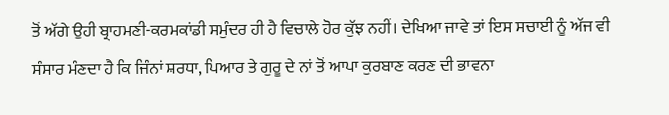ਤੋਂ ਅੱਗੇ ਉਹੀ ਬ੍ਰਾਹਮਣੀ-ਕਰਮਕਾਂਡੀ ਸਮੁੰਦਰ ਹੀ ਹੈ ਵਿਚਾਲੇ ਹੋਰ ਕੁੱਝ ਨਹੀਂ। ਦੇਖਿਆ ਜਾਵੇ ਤਾਂ ਇਸ ਸਚਾਈ ਨੂੰ ਅੱਜ ਵੀ ਸੰਸਾਰ ਮੰਣਦਾ ਹੈ ਕਿ ਜਿੰਨਾਂ ਸ਼ਰਧਾ, ਪਿਆਰ ਤੇ ਗੁਰੂ ਦੇ ਨਾਂ ਤੋਂ ਆਪਾ ਕੁਰਬਾਣ ਕਰਣ ਦੀ ਭਾਵਨਾ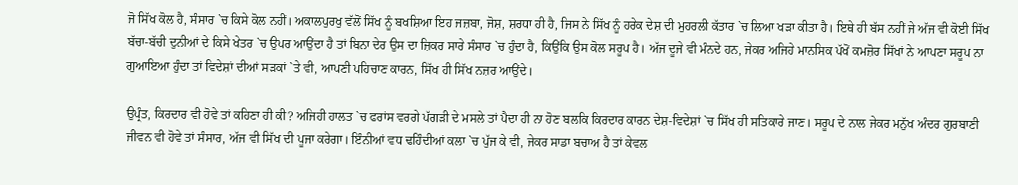ਜੋ ਸਿੱਖ ਕੋਲ ਹੈ, ਸੰਸਾਰ `ਚ ਕਿਸੇ ਕੋਲ ਨਹੀਂ। ਅਕਾਲਪੁਰਖੁ ਵੱਲੋਂ ਸਿੱਖ ਨੂੰ ਬਖਸ਼ਿਆ ਇਹ ਜਜ਼ਬਾ, ਜੋਸ਼, ਸ਼ਰਧਾ ਹੀ ਹੈ, ਜਿਸ ਨੇ ਸਿੱਖ ਨੂੰ ਹਰੇਕ ਦੇਸ਼ ਦੀ ਮੁਹਰਲੀ ਕੱਤਾਰ `ਚ ਲਿਆ ਖੜਾ ਕੀਤਾ ਹੈ। ਇਥੇ ਹੀ ਬੱਸ ਨਹੀਂ ਜੇ ਅੱਜ ਵੀ ਕੋਈ ਸਿੱਖ ਬੱਚਾ-ਬੱਚੀ ਦੁਨੀਆਂ ਦੇ ਕਿਸੇ ਖੇਤਰ `ਚ ਉਪਰ ਆਉਂਦਾ ਹੈ ਤਾਂ ਬਿਨਾ ਦੇਰ ਉਸ ਦਾ ਜ਼ਿਕਰ ਸਾਰੇ ਸੰਸਾਰ `ਚ ਹੁੰਦਾ ਹੈ, ਕਿਉਂਕਿ ਉਸ ਕੋਲ ਸਰੂਪ ਹੈ। ਅੱਜ ਦੂਜੇ ਵੀ ਮੰਨਦੇ ਹਨ, ਜੇਕਰ ਅਜਿਹੇ ਮਾਨਸਿਕ ਪੱਖੋਂ ਕਮਜ਼ੋਰ ਸਿੱਖਾਂ ਨੇ ਆਪਣਾ ਸਰੂਪ ਨਾ ਗੁਆਇਆ ਹੁੰਦਾ ਤਾਂ ਵਿਦੇਸ਼ਾਂ ਦੀਆਂ ਸੜਕਾਂ `ਤੇ ਵੀ, ਆਪਣੀ ਪਹਿਚਾਣ ਕਾਰਨ, ਸਿੱਖ ਹੀ ਸਿੱਖ ਨਜ਼ਰ ਆਉਂਦੇ।

ਉਪ੍ਰੰਤ, ਕਿਰਦਾਰ ਵੀ ਹੋਵੇ ਤਾਂ ਕਹਿਣਾ ਹੀ ਕੀ? ਅਜਿਹੀ ਹਾਲਤ `ਚ ਫਰਾਂਸ ਵਰਗੇ ਪੱਗੜੀ ਦੇ ਮਸਲੇ ਤਾਂ ਪੈਦਾ ਹੀ ਨਾ ਹੋਣ ਬਲਕਿ ਕਿਰਦਾਰ ਕਾਰਨ ਦੇਸ਼-ਵਿਦੇਸ਼ਾਂ `ਚ ਸਿੱਖ ਹੀ ਸਤਿਕਾਰੇ ਜਾਣ। ਸਰੂਪ ਦੇ ਨਾਲ ਜੇਕਰ ਮਨੁੱਖ ਅੰਦਰ ਗੁਰਬਾਣੀ ਜੀਵਨ ਵੀ ਹੋਵੇ ਤਾਂ ਸੰਸਾਰ, ਅੱਜ ਵੀ ਸਿੱਖ ਦੀ ਪੂਜਾ ਕਰੇਗਾ। ਇੰਨੀਆਂ ਵਧ ਢਹਿੰਦੀਆਂ ਕਲਾ `ਚ ਪੁੱਜ ਕੇ ਵੀ, ਜੇਕਰ ਸਾਡਾ ਬਚਾਅ ਹੈ ਤਾਂ ਕੇਵਲ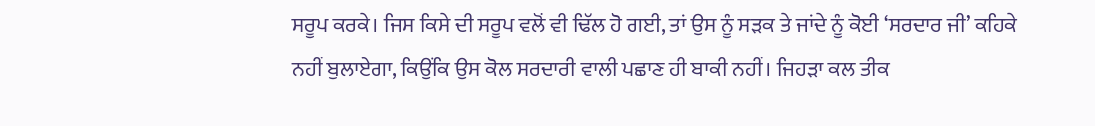ਸਰੂਪ ਕਰਕੇ। ਜਿਸ ਕਿਸੇ ਦੀ ਸਰੂਪ ਵਲੋਂ ਵੀ ਢਿੱਲ ਹੋ ਗਈ, ਤਾਂ ਉਸ ਨੂੰ ਸੜਕ ਤੇ ਜਾਂਦੇ ਨੂੰ ਕੋਈ ‘ਸਰਦਾਰ ਜੀ’ ਕਹਿਕੇ ਨਹੀਂ ਬੁਲਾਏਗਾ, ਕਿਉਂਕਿ ਉਸ ਕੋਲ ਸਰਦਾਰੀ ਵਾਲੀ ਪਛਾਣ ਹੀ ਬਾਕੀ ਨਹੀਂ। ਜਿਹੜਾ ਕਲ ਤੀਕ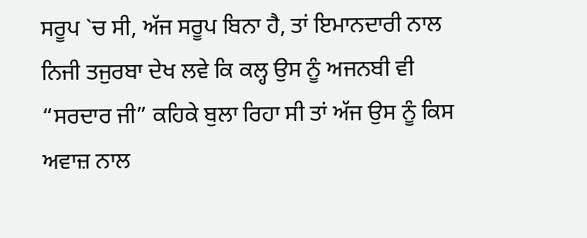ਸਰੂਪ `ਚ ਸੀ, ਅੱਜ ਸਰੂਪ ਬਿਨਾ ਹੈ, ਤਾਂ ਇਮਾਨਦਾਰੀ ਨਾਲ ਨਿਜੀ ਤਜੁਰਬਾ ਦੇਖ ਲਵੇ ਕਿ ਕਲ੍ਹ ਉਸ ਨੂੰ ਅਜਨਬੀ ਵੀ “ਸਰਦਾਰ ਜੀ” ਕਹਿਕੇ ਬੁਲਾ ਰਿਹਾ ਸੀ ਤਾਂ ਅੱਜ ਉਸ ਨੂੰ ਕਿਸ ਅਵਾਜ਼ ਨਾਲ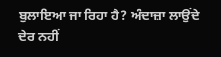ਬੁਲਾਇਆ ਜਾ ਰਿਹਾ ਹੈ? ਅੰਦਾਜ਼ਾ ਲਾਉਂਦੇ ਦੇਰ ਨਹੀਂ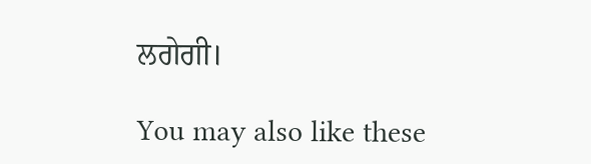ਲਗੇਗੀ।

You may also like these